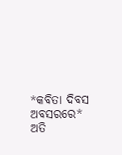*କବିତା ଦିବସ ଅବସରରେ*
ଅତି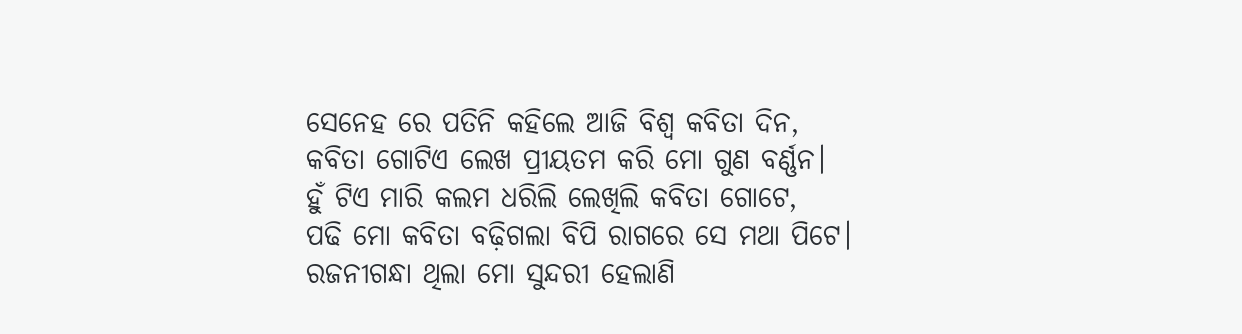ସେନେହ ରେ ପତିନି କହିଲେ ଆଜି ବିଶ୍ୱ କବିତା ଦିନ,
କବିତା ଗୋଟିଏ ଲେଖ ପ୍ରୀୟତମ କରି ମୋ ଗୁଣ ବର୍ଣ୍ଣନ।
ହୁଁ ଟିଏ ମାରି କଲମ ଧରିଲି ଲେଖିଲି କବିତା ଗୋଟେ,
ପଢି ମୋ କବିତା ବଢ଼ିଗଲା ବିପି ରାଗରେ ସେ ମଥା ପିଟେ।
ରଜନୀଗନ୍ଧା ଥିଲା ମୋ ସୁନ୍ଦରୀ ହେଲାଣି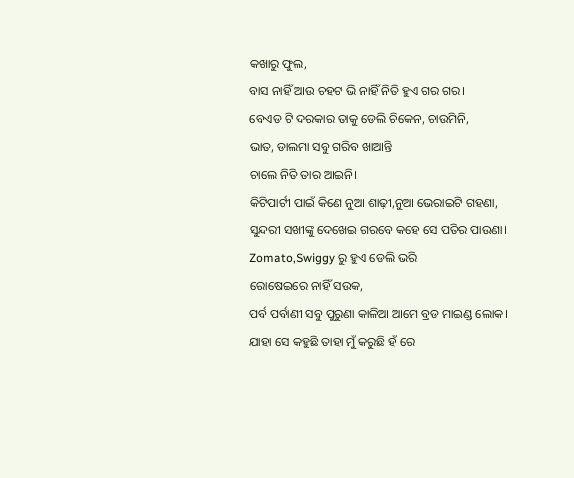କଖାରୁ ଫୁଲ,
ବାସ ନାହିଁ ଆଉ ଚହଟ ଭି ନାହିଁ ନିତି ହୁଏ ଗର ଗର।
ବେଏଡ ଟି ଦରକାର ତାକୁ ଡେଲି ଚିକେନ, ଚାଉମିନି,
ଭାତ, ଡାଲମା ସବୁ ଗରିବ ଖାଆନ୍ତି
ଚାଲେ ନିତି ତାର ଆଇନି।
କିଟିପାର୍ଟୀ ପାଇଁ କିଣେ ନୁଆ ଶାଢ଼ୀ,ନୁଆ ଭେରାଇଟି ଗହଣା,
ସୁନ୍ଦରୀ ସଖୀଙ୍କୁ ଦେଖେଇ ଗରବେ କହେ ସେ ପତିର ପାଉଣା।
Zomato,Swiggy ରୁ ହୁଏ ଡେଲି ଭରି
ରୋଷେଇରେ ନାହିଁ ସଉକ,
ପର୍ବ ପର୍ବାଣୀ ସବୁ ପୁରୁଣା କାଳିଆ ଆମେ ବ୍ରଡ ମାଇଣ୍ଡ ଲୋକ।
ଯାହା ସେ କହୁଛି ତାହା ମୁଁ କରୁଛି ହଁ ରେ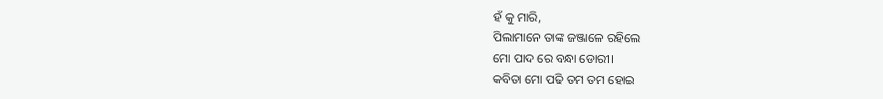ହଁ କୁ ମାରି,
ପିଲାମାନେ ତାଙ୍କ ଜଞ୍ଜାଳେ ରହିଲେ
ମୋ ପାଦ ରେ ବନ୍ଧା ଡୋରୀ।
କବିତା ମୋ ପଢି ତମ ତମ ହୋଇ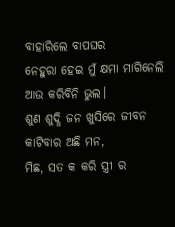ବାହାରିଲେ ବାପଘର
ନେହୁରା ହେଇ ମୁଁ କ୍ଷମା ମାଗିନେଲି ଆଉ କରିବିନି ଭୁଲ।
ଶୁଣ ଶୁଦ୍ଧି ଜନ ଖୁସିରେ ଜୀବନ କାଟିବାର ଅଛି ମନ,
ମିଛ, ସତ କ କରି ସ୍ତ୍ରୀ ର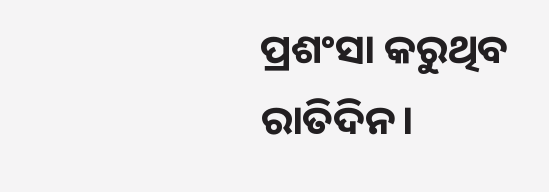ପ୍ରଶଂସା କରୁଥିବ ରାତିଦିନ।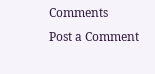Comments
Post a Comment